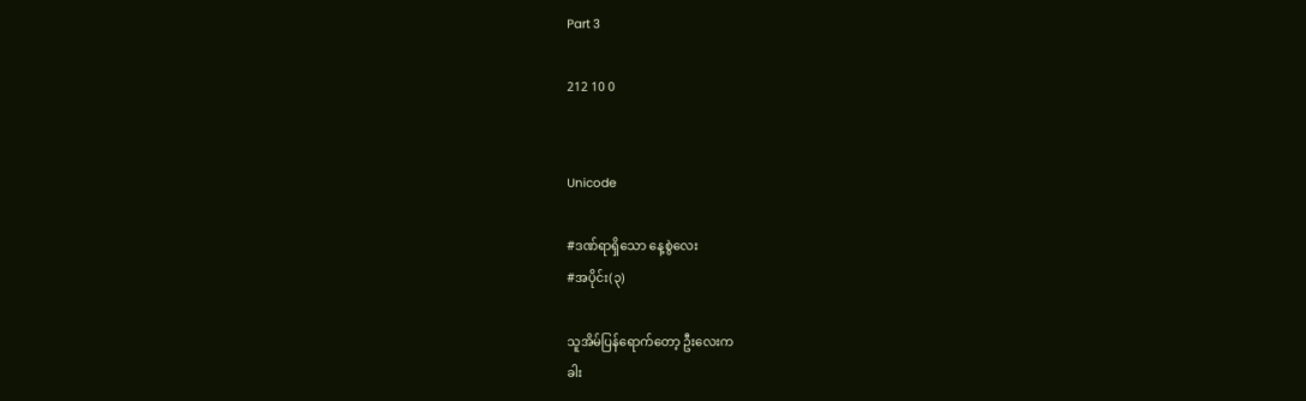Part 3

212 10 0


Unicode

#ဒဏ်ရာရှိသော နေ့စွဲလေး
#အပိုင်း(၃)

သူအိမ်ပြန်ရောက်တော့ ဦးလေးက
ခါး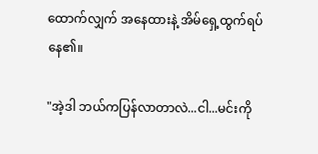ထောက်လျှက် အနေထားနဲ့ အိမ်ရှေ့ထွက်ရပ်နေ၏။

"အဲ့ဒါ ဘယ်ကပြန်လာတာလဲ...ငါ...မင်းကို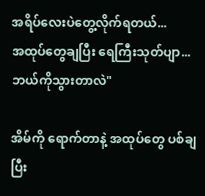အရိပ်လေးပဲတွေ့လိုက်ရတယ်...
အထုပ်တွေချပြီး ရေကြီးသုတ်ပျာ... ဘယ်ကိုသွားတာလဲ"

အိမ်ကို ရောက်တာနဲ့ အထုပ်တွေ ပစ်ချပြီး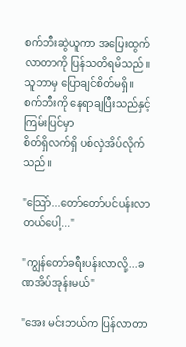စက်ဘီးဆွဲယူကာ အပြေးထွက်လာတာကို ပြန်သတိရမိသည်။
သူဘာမှ ပြောချင်စိတ်မရှိ။
စက်ဘီးကို နေရာချပြီးသည်နှင့် ကြမ်းပြင်မှာ
စိတ်ရှိလက်ရှိ ပစ်လှဲအိပ်လိုက်သည်။

"သြော်...တော်တော်ပင်ပန်းလာတယ်ပေါ့..."

"ကျွန်တော်ခရီးပန်းလာလို့...ခဏအိပ်အုန်းမယ်"

"အေး မင်းဘယ်က ပြန်လာတာ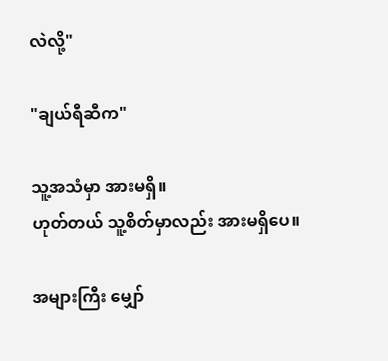လဲလို့"

"ချယ်ရီဆီက"

သူ့အသံမှာ အားမရှိ။
ဟုတ်တယ် သူ့စိတ်မှာလည်း အားမရှိပေ။

အများကြီး မျှော်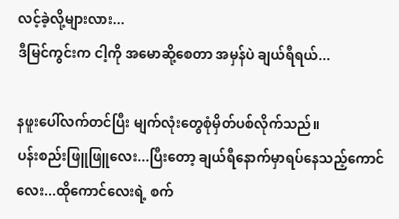လင့်ခဲ့လို့များလား...
ဒီမြင်ကွင်းက ငါ့ကို အမောဆို့စေတာ အမှန်ပဲ ချယ်ရီရယ်...

နဖူးပေါ်လက်တင်ပြီး မျက်လုံးတွေစုံမှိတ်ပစ်လိုက်သည်။
ပန်းစည်းဖြူဖြူလေး...ပြီးတော့ ချယ်ရီနောက်မှာရပ်နေသည့်ကောင်လေး...ထိုကောင်လေးရဲ့ စက်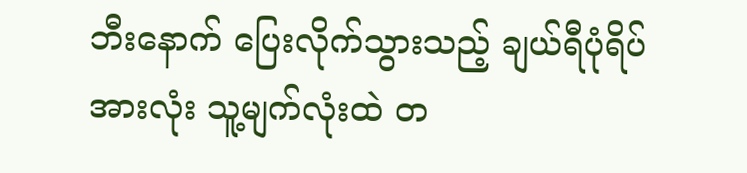ဘီးနောက် ပြေးလိုက်သွားသည့် ချယ်ရီပုံရိပ်
အားလုံး သူ့မျက်လုံးထဲ တ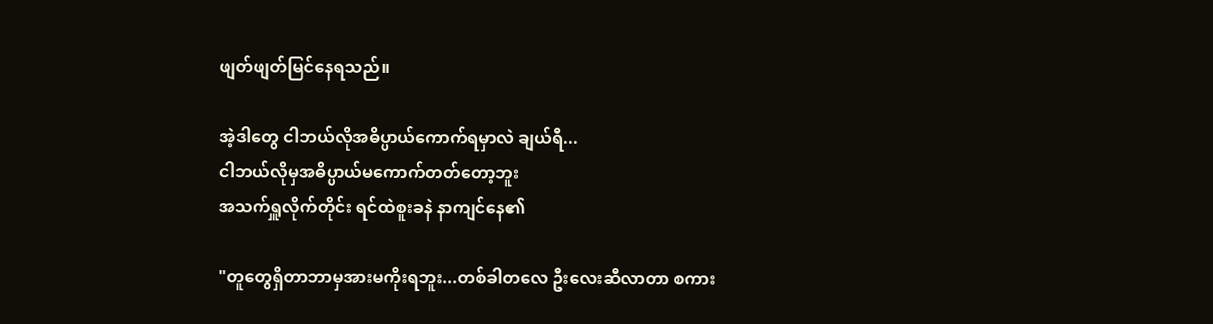ဖျတ်ဖျတ်မြင်နေရသည်။

အဲ့ဒါတွေ ငါဘယ်လိုအဓိပ္ပာယ်ကောက်ရမှာလဲ ချယ်ရီ...
ငါဘယ်လိုမှအဓိပ္ပာယ်မကောက်တတ်တော့ဘူး
အသက်ရှူလိုက်တိုင်း ရင်ထဲစူးခနဲ နာကျင်နေ၏

"တူတွေရှိတာဘာမှအားမကိုးရဘူး...တစ်ခါတလေ ဦးလေးဆီလာတာ စကား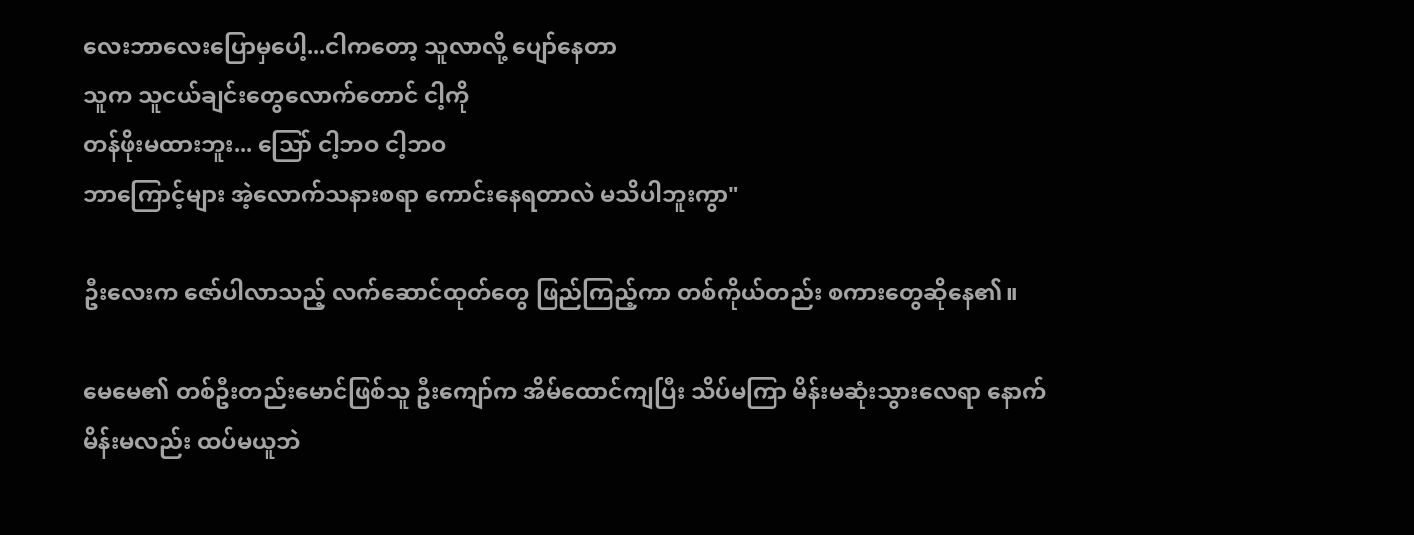လေးဘာလေးပြောမှပေါ့...ငါကတော့ သူလာလို့ ပျော်နေတာ
သူက သူငယ်ချင်းတွေလောက်တောင် ငါ့ကို
တန်ဖိုးမထားဘူး... သြော် ငါ့ဘဝ ငါ့ဘဝ
ဘာကြောင့်များ အဲ့လောက်သနားစရာ ကောင်းနေရတာလဲ မသိပါဘူးကွာ"

ဦးလေးက ဇော်ပါလာသည့် လက်ဆောင်ထုတ်တွေ ဖြည်ကြည့်ကာ တစ်ကိုယ်တည်း စကားတွေဆိုနေ၏။

မေမေ၏ တစ်ဦးတည်းမောင်ဖြစ်သူ ဦးကျော်က အိမ်ထောင်ကျပြီး သိပ်မကြာ မိန်းမဆုံးသွားလေရာ နောက်မိန်းမလည်း ထပ်မယူဘဲ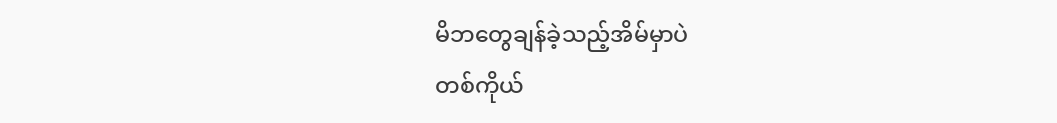မိဘတွေချန်ခဲ့သည့်အိမ်မှာပဲ
တစ်ကိုယ်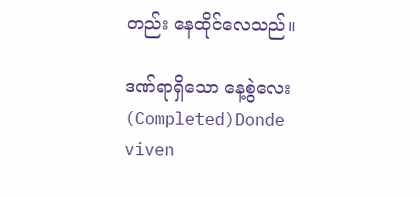တည်း နေထိုင်လေသည်။

ဒဏ်ရာရှိသော နေ့စွဲလေး (Completed)Donde viven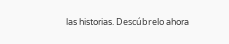las historias. Descúbrelo ahora